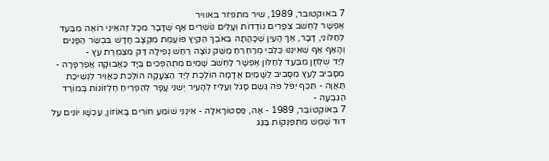7 באוקטובר, 1989, שיר מתפזר באוויר
אֶפְשָׁר לַחְשֹׁב צִפֳּרִים נוֹדְדוֹת וְעָלִים נוֹשְׁרִים אַף שֶׁדָּבָר מִכָּל זֶהאֵינִי רוֹאֶה מִבַּעַד לְחַלּוֹנִי, דָּבָר, אַךְ הָעַיִן שֶׁכָּהֲתָה בְּאֹבֶךְ הַקַּיִץ פּוֹעֶמֶת מִקְצָב חָדָשׁ בִּבְשַׂר הַפָּנִים וְהָאַף אַף שֶׁאֵינֶנּוּ כַּלְבִּי מְרַחְרֵחַ מַשַּׁק נוֹצָה רַחַשׁ נְפִילָה דַּק מִצַּמֶּרֶת עֵץ -
לְיַד שֻׁלְחָן מִבַּעַד לַחַלּוֹן אֶפְשָׁר לַחְשֹׁב שָׁמַיִם מִתְהַפְּכִים בַּיָּד כַּאֲבוּקָה אֲפַרְפָּרָה - מִסָּבִיב לָעֵץ מִסָּבִיב לַשָּׁמַיִם אֲדָמָה הוֹלֶכֶת לְיַד הַצְּעָקָה הוֹלֶכֶת כַּאֲוִיר לִנְשִׁיכַת תַּאֲוָה - תֵּכֶף יִפֹּל פֹּה גֶּשֶם סָגֹל וְעַלִּיז לְהָעִיר יְשֵׁנֵי עָפָר לְהַפְרִיחַ חֶלְזוֹנוֹת בְּמוֹרַד הַגִּבְעָה -
7 בְּאוֹקְטוֹבֶּר, 1989 - אָהּ, פַּסְטוֹרָאלָה - אֵינֶנִּי שׁוֹמֵעַ חוֹרִים בָּאוֹזוֹן, עַכְשָׁו יוֹנִים עַל דּוּד שֶׁמֶשׁ מִתְפַּנְּקוֹת בַּגַּג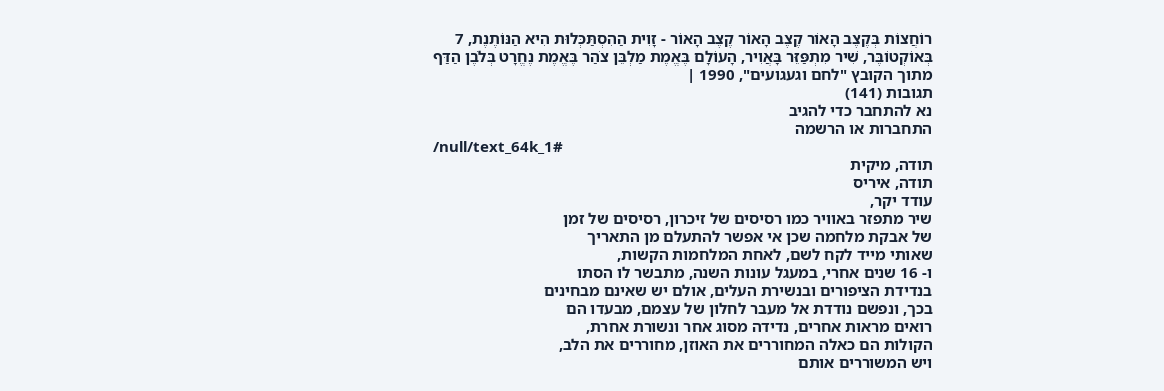רוֹחֲצוֹת בְּקֶצֶב הָאוֹר קֶצֶב הָאוֹר קֶצֶב הָאוֹר - זָוִית הַהִסְתַּכְּלוּת הִיא הַנּוֹתֶנֶת, 7 בְּאוֹקְטוֹבֶּר, שִׁיר מִתְפַּזֵּר בָּאֲוִיר, הָעוֹלָם בֶּאֱמֶת מַלְבֵּן צֹהַר בֶּאֱמֶת נֶחֱרָט בְּלֹבֶן הַדַּף
מתוך הקובץ "לחם וגעגועים", 1990 |
תגובות (141)
נא להתחבר כדי להגיב
התחברות או הרשמה
/null/text_64k_1#
תודה, מיקית
תודה, איריס
עודד יקר,
שיר מתפזר באוויר כמו רסיסים של זיכרון, רסיסים של זמן
של אבקת מלחמה שכן אי אפשר להתעלם מן התאריך
שאותי מייד לקח לשם, לאחת המלחמות הקשות,
ו- 16 שנים אחרי, במעגל עונות השנה, מתבשר לו הסתו
בנדידת הציפורים ובנשירת העלים, אולם יש שאינם מבחינים
בכך, ונפשם נודדת אל מעבר לחלון של עצמם, מבעדו הם
רואים מראות אחרים, נדידה מסוג אחר ונשורת אחרת,
הקולות הם כאלה המחוררים את האוזן, מחוררים את הלב,
ויש המשוררים אותם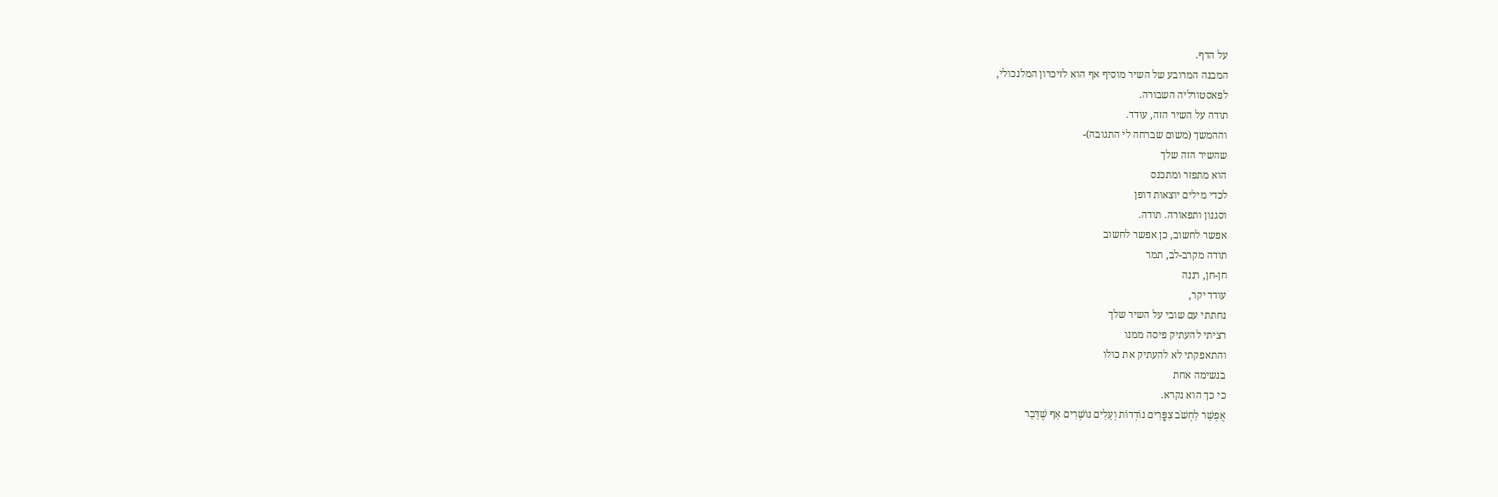על הדף.
המבנה המרובע של השיר מוסיף אף הוא לזיכרון המלנכולי,
לפאסטורליה השבורה.
תודה על השיר הזה, עודד.
וההמשך (משום שברחה לי התגובה)-
שהשיר הזה שלך
הוא מתפזר ומתכנס
לכדי מילים יוצאות דופן
וסגנון ותפאורה. תודה.
אפשר לחשוב, כן אפשר לחשוב
תודה מקרב-לב, תמר
חן-חן, רננה
עודד יקר,
נחתתי עם שובי על השיר שלך
רציתי להעתיק פיסה ממנו
והתאפקתי לא להעתיק את כולו
בנשימה אחת
כי כך הוא נקרא.
אֶפְשָׁר לַחְשֹׁב צִפֳּרִים נוֹדְדוֹת וְעָלִים נוֹשְׁרִים אַף שֶׁדָּבָר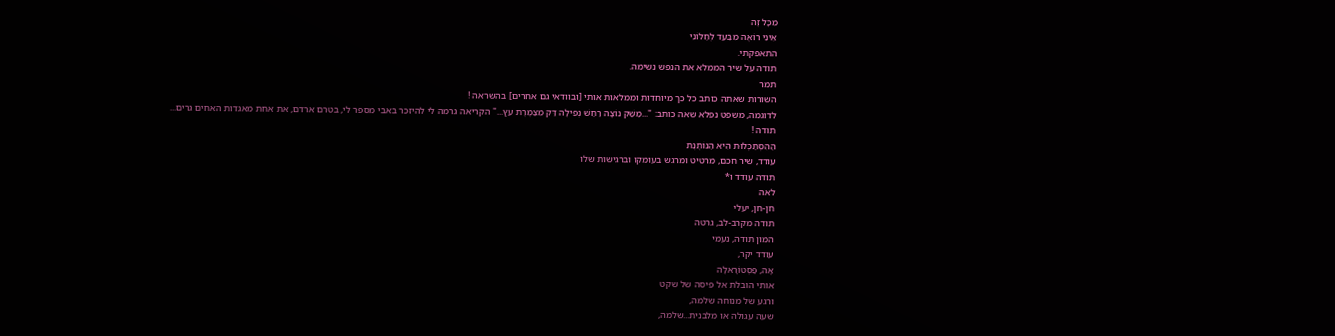מִכָּל זֶה
אֵינִי רוֹאֶה מִבַּעַד לְחַלּוֹנִי
התאפקתי.
תודה על שיר הממלא את הנפש נשימה.
תמר
השורות שאתה כותב כל כך מיוחדות וממלאות אותי [ובוודאי גם אחרים] בהשראה !
לדוגמה, משפט נפלא שאה כותב: "...מַשַּׁק נוֹצָה רַחַשׁ נְפִילָה דַּק מִצַּמֶּרֶת עֵץ..." הקריאה גרמה לי להיזכר באבי מספר לי, בטרם ארדם, את אחת מאגדות האחים גרים...
תודה !
הַהִסְתַּכְּלוּת הִיא הַנּוֹתֶנֶת
עודד, שיר חכם, מרטיט ומרגש בעומקו וברגישות שלו
תודה עודד ו*
לאה
חן-חן, יעלי
תודה מקרב-לב, גרטה
המון תודה, נעמי
עודד יקר,
אָהּ, פַּסְטוֹרָאלָה
אותי הובלת אל פיסה של שקט
ורגע של מנוחה שלמה,
שעה עגולה או מלבנית...שלמה,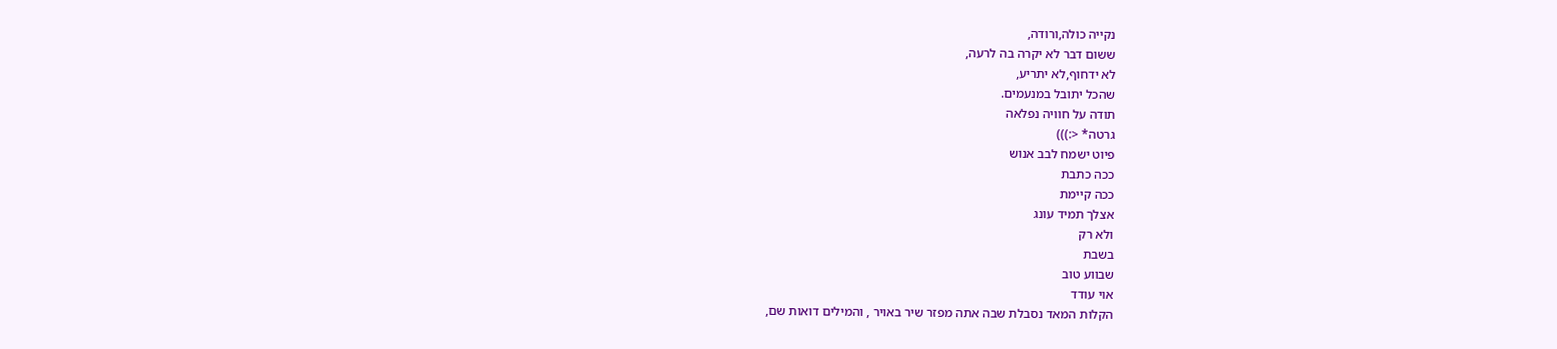נקייה כולה,ורודה,
ששום דבר לא יקרה בה לרעה,
לא ידחוף,לא יתריע,
שהכל יתובל במנעמים.
תודה על חוויה נפלאה
גרטה* <:)))
פיוט ישמח לבב אנוש
ככה כתבת
ככה קיימת
אצלך תמיד עונג
ולא רק
בשבת
שבווע טוב
אוי עודד
הקלות המאד נסבלת שבה אתה מפזר שיר באויר , והמילים דואות שם,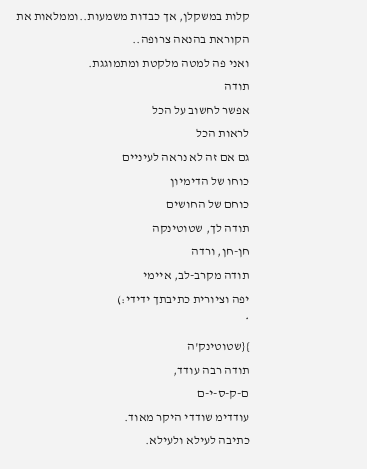קלות במשקלן, אך כבדות משמעות..וממלאות את הקוראת בהנאה צרופה..
ואני פה למטה מלקטת ומתמוגגת.
תודה
אפשר לחשוב על הכל
לראות הכל
גם אם זה לא נראה לעיניים
כוחו של הדימיון
כוחם של החושים
תודה לך, שטוטינקה
חן-חן, ורדה
תודה מקרב-לב, איימי
יפה וציורית כתיבתך ידידי:)
*
}{שטוטינק'ה
תודה רבה עודד,
ם-ק-ס-י-ם
עודדימ שודדי היקר מאוד.
כתיבה לעילא ולעילא.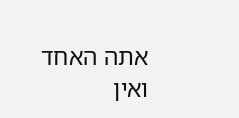אתה האחד ואין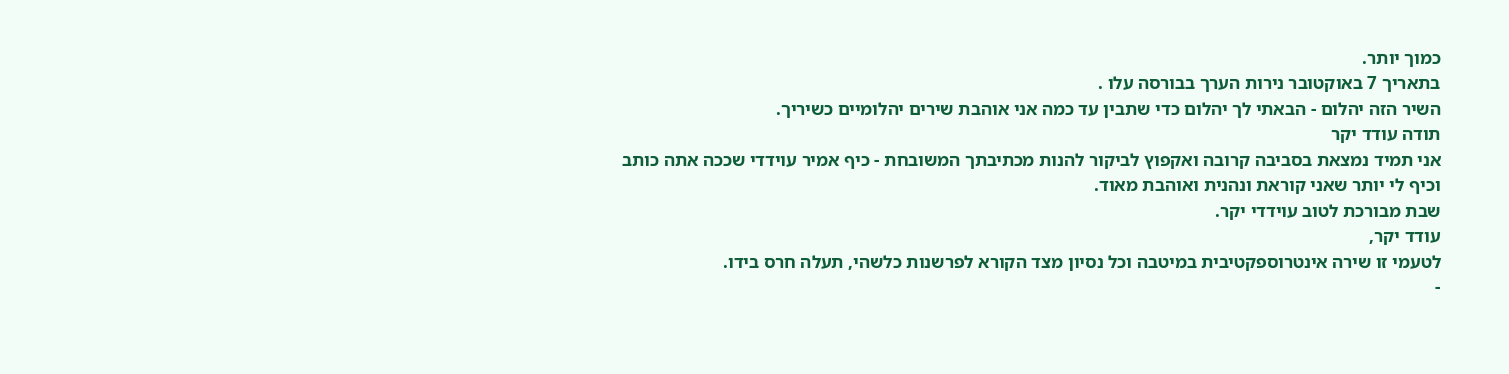כמוך יותר.
בתאריך 7 באוקטובר נירות הערך בבורסה עלו .
השיר הזה יהלום - הבאתי לך יהלום כדי שתבין עד כמה אני אוהבת שירים יהלומיים כשיריך.
תודה עודד יקר
אני תמיד נמצאת בסביבה קרובה ואקפוץ לביקור להנות מכתיבתך המשובחת - כיף אמיר עוידדי שככה אתה כותב
וכיף לי יותר שאני קוראת ונהנית ואוהבת מאוד.
שבת מבורכת לטוב עוידדי יקר.
עודד יקר,
לטעמי זו שירה אינטרוספקטיבית במיטבה וכל נסיון מצד הקורא לפרשנות כלשהי, תעלה חרס בידו.
-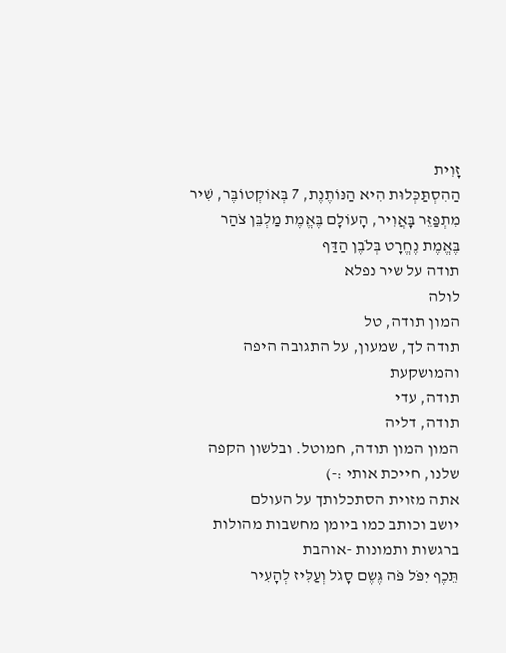זָוִית
הַהִסְתַּכְּלוּת הִיא הַנּוֹתֶנֶת, 7 בְּאוֹקְטוֹבֶּר, שִׁיר מִתְפַּזֵּר בָּאֲוִיר, הָעוֹלָם בֶּאֱמֶת מַלְבֵּן צֹהַר
בֶּאֱמֶת נֶחֱרָט בְּלֹבֶן הַדַּף
תודה על שיר נפלא
לולה
המון תודה, טל
תודה לך, שמעון, על התגובה היפה והמושקעת
תודה, עדי
תודה, דליה
המון המון תודה, חמוטל. ובלשון הקפה שלנו, חייכת אותי :-)
אתה מזוית הסתכלותך על העולם
יושב וכותב כמו ביומן מחשבות מהולות ברגשות ותמונות -אוהבת
תֵּכֶף יִפֹּל פֹּה גֶּשֶם סָגֹל וְעַלִּיז לְהָעִיר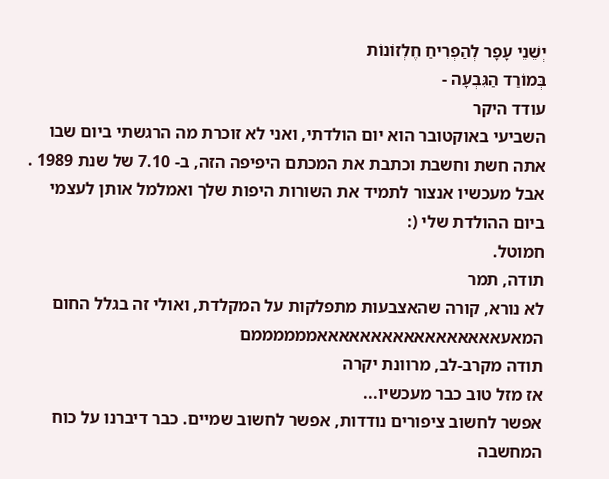יְשֵׁנֵי עָפָר לְהַפְרִיחַ חֶלְזוֹנוֹת
בְּמוֹרַד הַגִּבְעָה -
עודד היקר
השביעי באוקטובר הוא יום הולדתי, ואני לא זוכרת מה הרגשתי ביום שבו אתה חשת וחשבת וכתבת את המכתם היפיפה הזה, ב- 7.10 של שנת 1989 .
אבל מעכשיו אנצור לתמיד את השורות היפות שלך ואמלמל אותן לעצמי ביום ההולדת שלי (:
חמוטל.
תודה, תמר
לא נורא, קורה שהאצבעות מתפלקות על המקלדת, ואולי זה בגלל החום המאעאאאאאאאאאאאאאאאאאממממממם
תודה מקרב-לב, מרוונת יקרה
אז מזל טוב כבר מעכשיו...
אפשר לחשוב ציפורים נודדות, אפשר לחשוב שמיים. כבר דיברנו על כוח המחשבה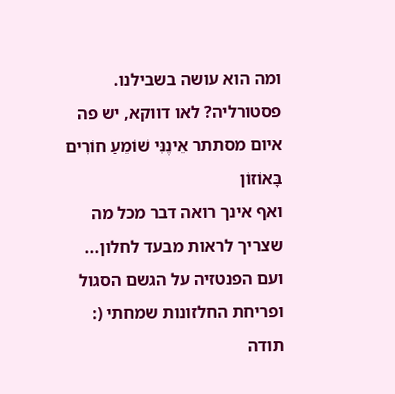ומה הוא עושה בשבילנו.
פסטורליה? לאו דווקא, יש פה איום מסתתר אֵינֶנִּי שׁוֹמֵעַ חוֹרִים בָּאוֹזוֹן
ואף אינך רואה דבר מכל מה שצריך לראות מבעד לחלון...
ועם הפנטזיה על הגשם הסגול ופריחת החלזונות שמחתי (:
תודה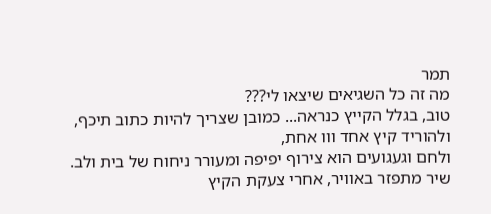תמר
מה זה כל השגיאים שיצאו לי???
טוב, בגלל הקייץ כנראה... כמובן שצריך להיות כתוב תיכף, ולהוריד קיץ אחד ווו אחת,
ולחם וגעגועים הוא צירוף יפיפה ומעורר ניחוח של בית ולב.
שיר מתפזר באוויר, אחרי צעקת הקיץ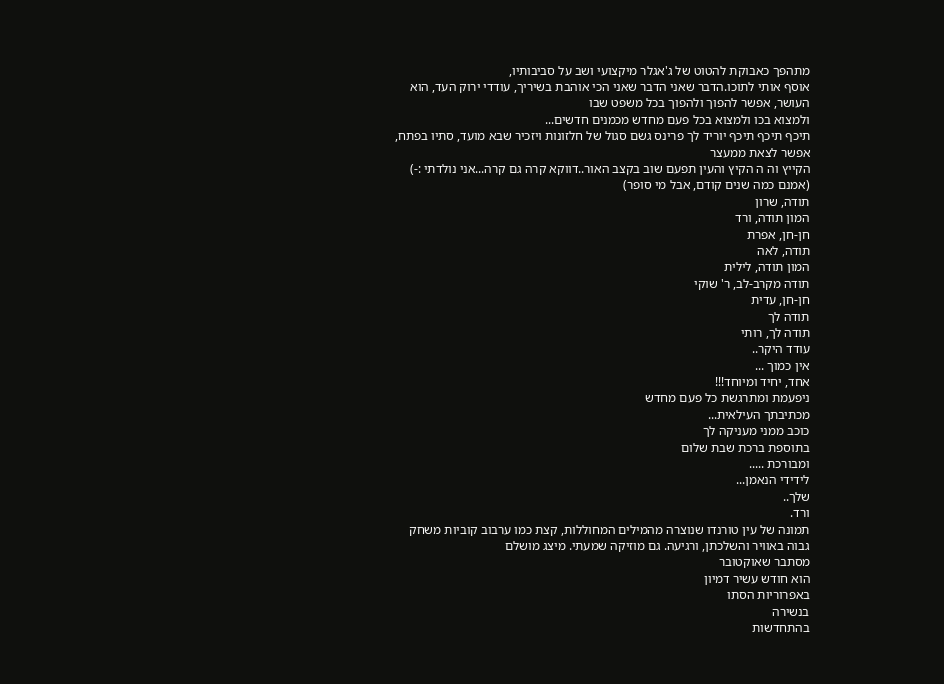מתהפך כאבוקת להטוט של ג'אגלר מיקצועי ושב על סביבותיו,
אוסף אותי לתוכו.הדבר שאני הדבר שאני הכי אוהבת בשיריך, עודדי ירוק העד, הוא העושר, אפשר להפוך ולהפוך בכל משפט שבו
ולמצוא בכו ולמצוא בכל פעם מחדש מכמנים חדשים...
תיכף תיכף תיכף יוריד לך פרינס גשם סגול של חלזונות ויזכיר שבא מועד, סתיו בפתח, אפשר לצאת ממעצר
הקייץ וה ה הקיץ והעין תפעם שוב בקצב האור..דווקא קרה גם קרה...אני נולדתי :-)
(אמנם כמה שנים קודם, אבל מי סופר)
תודה, שרון
המון תודה, ורד
חן-חן, אפרת
תודה, לאה
המון תודה, לילית
תודה מקרב-לב, ר' שוקי
חן-חן, עדית
תודה לך
תודה לך, רותי
עודד היקר..
אין כמוך ...
אחד, יחיד ומיוחד!!!
ניפעמת ומתרגשת כל פעם מחדש
מכתיבתך העילאית...
כוכב ממני מעניקה לך
בתוספת ברכת שבת שלום
ומבורכת .....
לידידי הנאמן...
שלך..
ורד.
תמונה של עין טורנדו שנוצרה מהמילים המחוללות, קצת כמו ערבוב קוביות משחק גבוה באוויר והשלכתן, ורגיעה. גם מוזיקה שמעתי. מיצג מושלם
מסתבר שאוקטובר
הוא חודש עשיר דמיון
באפרוריות הסתו
בנשירה
בהתחדשות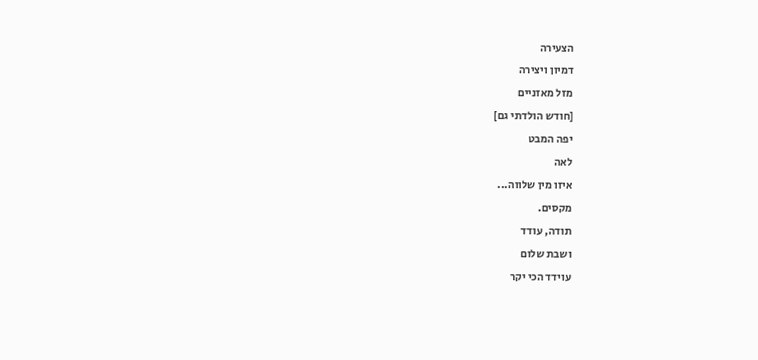הצעירה
דמיון ויצירה
מזל מאזניים
[חודש הולדתי גם]
יפה המבט
לאה
איזו מין שלווה...
מקסים.
תודה, עודד
ושבת שלום
עוידד הכי יקר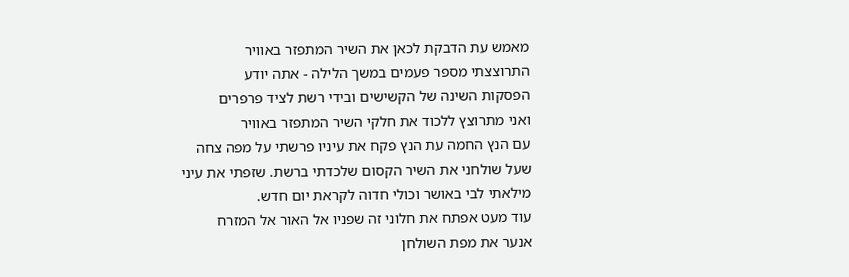מאמש עת הדבקת לכאן את השיר המתפזר באוויר
התרוצצתי מספר פעמים במשך הלילה - אתה יודע
הפסקות השינה של הקשישים ובידי רשת לציד פרפרים
ואני מתרוצץ ללכוד את חלקי השיר המתפזר באוויר
עם הנץ החמה עת הנץ פקח את עיניו פרשתי על מפה צחה
שעל שולחני את השיר הקסום שלכדתי ברשת. שזפתי את עיני
מילאתי לבי באושר וכולי חדוה לקראת יום חדש.
עוד מעט אפתח את חלוני זה שפניו אל האור אל המזרח
אנער את מפת השולחן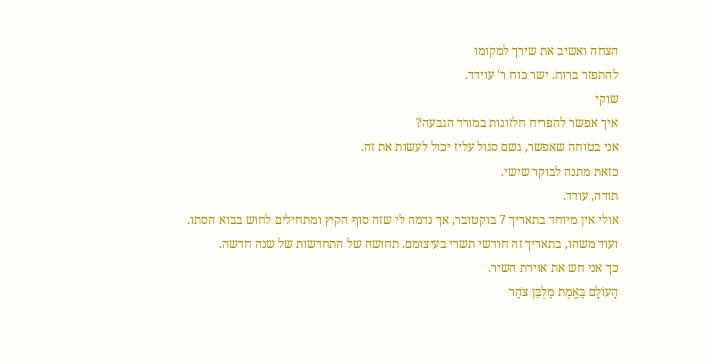הצחה ואשיב את שירך למקומו
להתפזר ברוח. ישר כוח ר' עוידד.
שוקי
איך אפשר להפריח חלזונות במורד הגבעה?
אני בטוחה שאפשר, גשם סגול עליז יכול לעשות את זה.
כזאת מתנה לבוקר שישי.
תודה, עודד.
אולי אין מיוחד בתאריך 7 בוקטובר, אך נדמה לי שזה סוף הקיץ ומתחילים לחוש בבוא הסתו.
ועוד משהו, בתאריך זה חודשי תשרי בעיצומם. תחושה של התחדשות של שנה חדשה.
כך אני חש את אוירת השיר.
הָעוֹלָם בֶּאֱמֶת מַלְבֵּן צֹהַר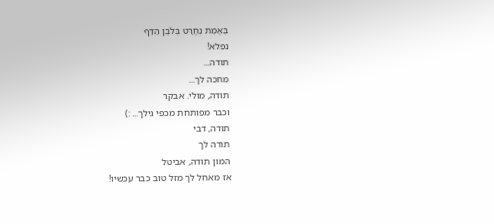בֶּאֱמֶת נֶחֱרָט בְּלֹבֶן הַדַּף
נפלא!
תודה...
מחכה לך...
תודה, מולי. אבקר
וכבר מפותחת מכפי גילך... :)
תודה, דבי
תודה לך
המון תודה, אביטל
אז מאחל לך מזל טוב כבר עכשיו!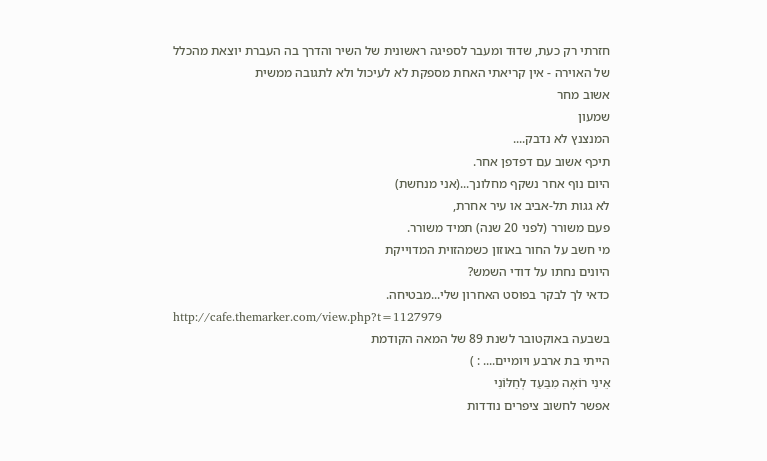חזרתי רק כעת, שדוּד ומעבר לספיגה ראשונית של השיר והדרך בה העברת יוצאת מהכלל של האוירה - אין קריאתי האחת מספקת לא לעיכול ולא לתגובה ממשית
אשוב מחר
שמעון
המנצנץ לא נדבק....
תיכף אשוב עם דפדפן אחר.
היום נוף אחר נשקף מחלונך...(אני מנחשת)
לא גגות תל-אביב או עיר אחרת,
פעם משורר (לפני 20 שנה) תמיד משורר.
מי חשב על החור באוזון כשמהזוית המדוייקת
היונים נחתו על דודי השמש?
כדאי לך לבקר בפוסט האחרון שלי...מבטיחה.
http://cafe.themarker.com/view.php?t=1127979
בשבעה באוקטובר לשנת 89 של המאה הקודמת
הייתי בת ארבע ויומיים.... : )
אֵינִי רוֹאֶה מִבַּעַד לְחַלּוֹנִי
אפשר לחשוב ציפרים נודדות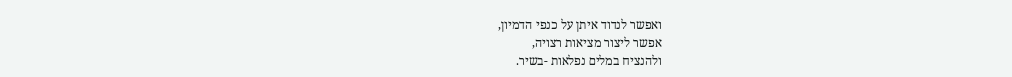ואפשר לנדוד איתן על כנפי הדמיון,
אפשר ליצור מציאות רצויה,
ולהנציח במלים נפלאות -בשיר.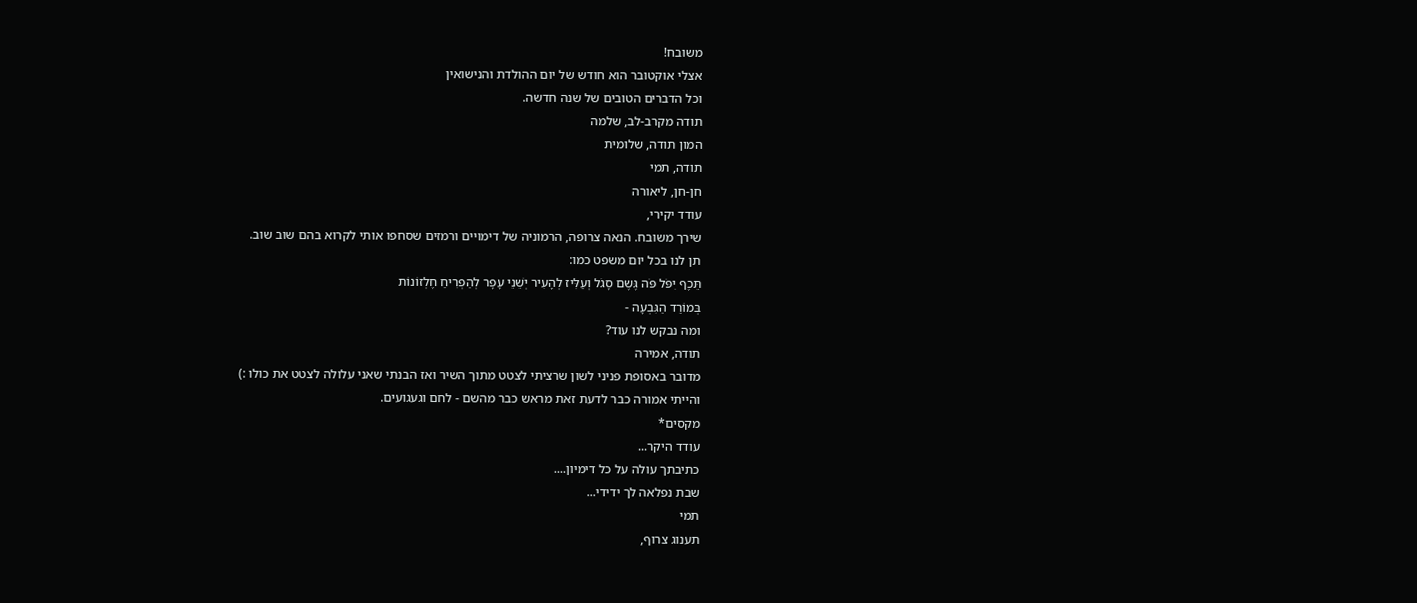משובח!
אצלי אוקטובר הוא חודש של יום ההולדת והנישואין
וכל הדברים הטובים של שנה חדשה.
תודה מקרב-לב, שלמה
המון תודה, שלומית
תודה, תמי
חן-חן, ליאורה
עודד יקירי,
שירך משובח. הנאה צרופה, הרמוניה של דימויים ורמזים שסחפו אותי לקרוא בהם שוב שוב.
תן לנו בכל יום משפט כמו:
תֵּכֶף יִפֹּל פֹּה גֶּשֶם סָגֹל וְעַלִּיז לְהָעִיר יְשֵׁנֵי עָפָר לְהַפְרִיחַ חֶלְזוֹנוֹת
בְּמוֹרַד הַגִּבְעָה -
ומה נבקש לנו עוד?
תודה, אמירה
מדובר באסופת פניני לשון שרציתי לצטט מתוך השיר ואז הבנתי שאני עלולה לצטט את כולו :)
והייתי אמורה כבר לדעת זאת מראש כבר מהשם - לחם וגעגועים.
מקסים*
עודד היקר...
כתיבתך עולה על כל דימיון....
שבת נפלאה לך ידידי...
תמי
תענוג צרוף,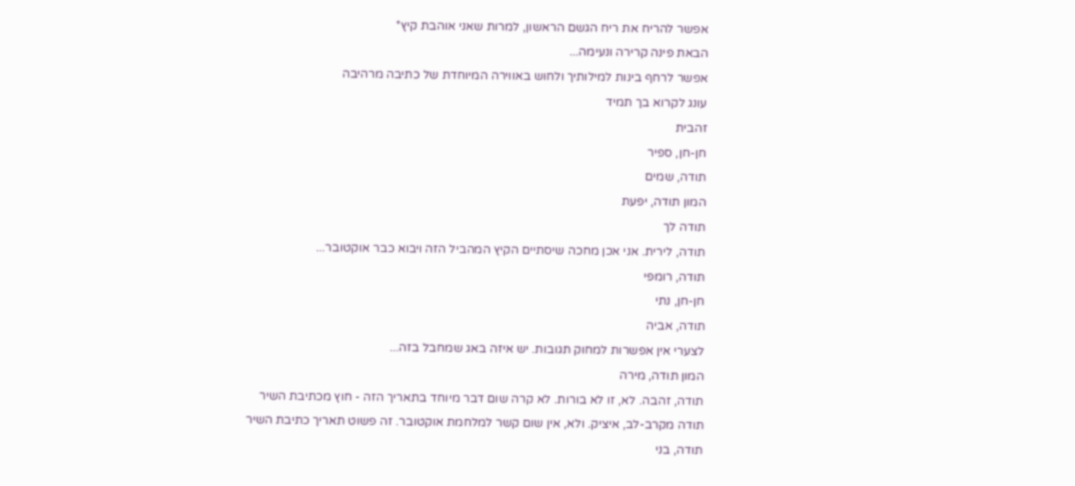אפשר להריח את ריח הגשם הראשון, למרות שאני אוהבת קיץ*
הבאת פינה קרירה ונעימה...
אפשר לרחף בינות למילותיך ולחוש באווירה המיוחדת של כתיבה מרהיבה
עונג לקרוא בך תמיד
זהבית
חן-חן, ספיר
תודה, שמים
המון תודה, יפעת
תודה לך
תודה, לירית. אני אכן מחכה שיסתיים הקיץ המהביל הזה ויבוא כבר אוקטובר...
תודה, רומפי
חן-חן, נתי
תודה, אביה
לצערי אין אפשרות למחוק תגובות. יש איזה באג שמחבל בזה...
המון תודה, מירה
תודה, זהבה. לא, זו לא בורות. לא קרה שום דבר מיוחד בתאריך הזה - חוץ מכתיבת השיר
תודה מקרב-לב, איציק. ולא, אין שום קשר למלחמת אוקטובר. זה פשוט תאריך כתיבת השיר
תודה, בני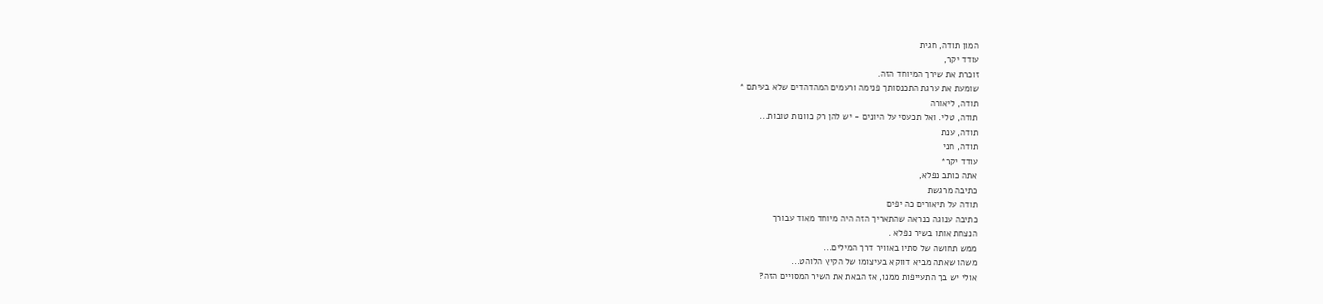המון תודה, חגית
עודד יקר,
זוכרת את שירך המיוחד הזה.
שומעת את ערגת התכנסותך פנימה ורעמים המהדהדים שלא בעיתם *
תודה, ליאורה
תודה, טלי. ואל תכעסי על היונים - יש להן רק כוונות טובות...
תודה, ענת
תודה, חני
עודד יקר*
אתה כותב נפלא,
כתיבה מרגשת
תודה על תיאורים כה יפים
כתיבה ענוגה כנראה שהתאריך הזה היה מיוחד מאוד עבורך
הנצחת אותו בשיר נפלא .
ממש תחושה של סתיו באוויר דרך המילים...
משהו שאתה מביא דווקא בעיצומו של הקיץ הלוהט...
אולי יש בך התעייפות ממנו, אז הבאת את השיר המסויים הזה?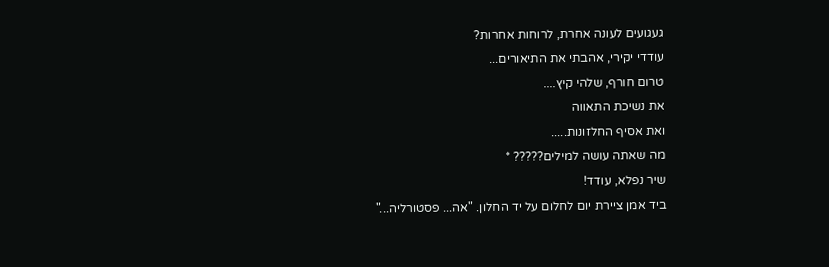געגועים לעונה אחרת, לרוחות אחרות?
עודדי יקירי, אהבתי את התיאורים...
טרום חורף, שלהי קיץ....
את נשיכת התאווה
ואת אסיף החלזונות.....
מה שאתה עושה למילים????? *
שיר נפלא, עודד!
ביד אמן ציירת יום לחלום על יד החלון. "אה... פסטורליה..."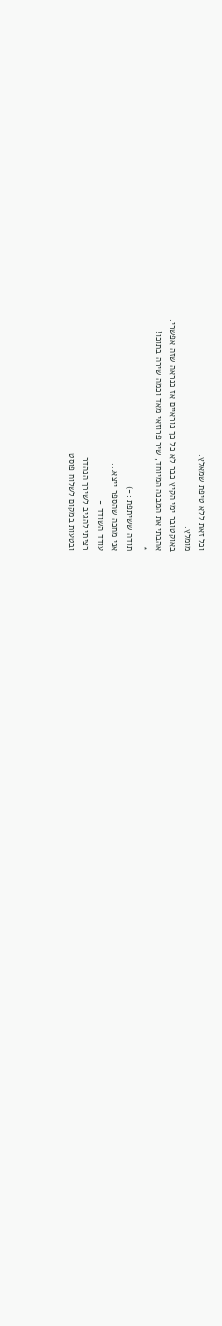וכל זאת ללא טיפת שמאלץ.
מומלץ.
באוקטובר ימי הקיץ כבר לא כל כך נוראיים אז כנראה שזה אפשרי.
אהבתי את המבנה המיוחד, שיר פרוזאי מאד וכמה שירה בתוכו!
*
תודה ששיתפת :-)
אני מחכה שהספר ייצא...
עודד השודד -
רציתי להגיב לשירך הנהדר
ובטעות במקום לשלוח פוסט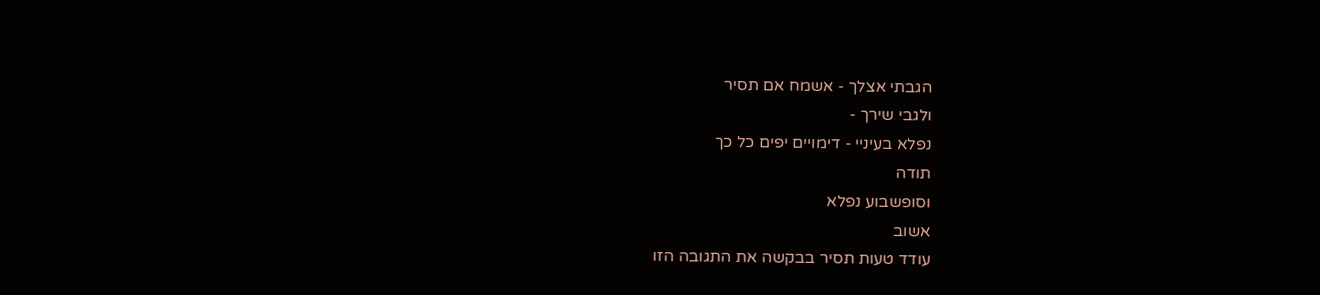הגבתי אצלך - אשמח אם תסיר
ולגבי שירך -
נפלא בעיניי - דימויים יפים כל כך
תודה
וסופשבוע נפלא
אשוב
עודד טעות תסיר בבקשה את התגובה הזו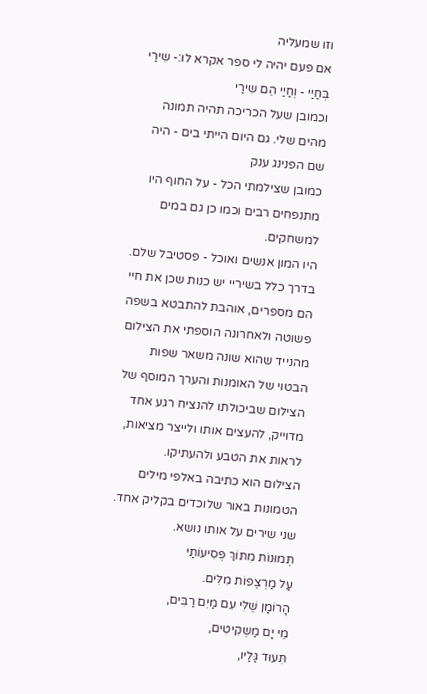וזו שמעליה
אם פעם יהיה לי ספר אקרא לו:- שִירַי בְּחַיַי - וְחַיַי הֵם שִירַי
וכמובן שעל הכריכה תהיה תמונה מהים שלי. גם היום הייתי בים - היה שם הפנינג ענק
כמובן שצילמתי הכל - על החוף היו מתנפחים רבים וכמו כן גם במים למשחקים.
היו המון אנשים ואוכל - פסטיבל שלם.
בדרך כלל בשיריי יש כנות שכן את חיי הם מספרים, אוהבת להתבטא בשפה פשוטה ולאחרונה הוספתי את הצילום מהנייד שהוא שונה משאר שפות הבטוי של האומנות והערך המוסף של הצילום שביכולתו להנציח רגע אחד מדוייק, להעצים אותו ולייצר מציאות, לראות את הטבע ולהעתיקו.
הצילום הוא כתיבה באלפי מילים הטמונות באור שלוכדים בקליק אחד.
שני שירים על אותו נושא.
תְּמוּנוֹת מִתּוֹךְ פְּסִיעוֹתַי
עַל מַרְצֶפוֹת מִלִּים.
הָרוֹמָן שֶׁלִּי עִם מַיִם רַבִּים,
מֵי יָם מַשְקִיטִים,
תִּעוּד גַּלַיו,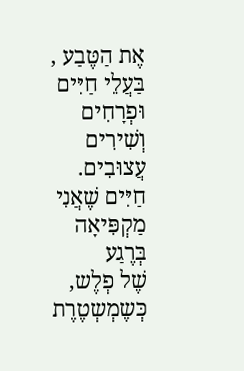אֶת הַטֶּבַע ,
בַּעֲלֵי חַיִּים וּפְרָחִים
וְשִׁירִים עֲצוּבִים.
חַיִּים שֶׁאֲנִי מַקְפִּיאָה בְּרֶגַע
שֶׁל פְלֶש,
כְּשֶמְשְטֶרֶת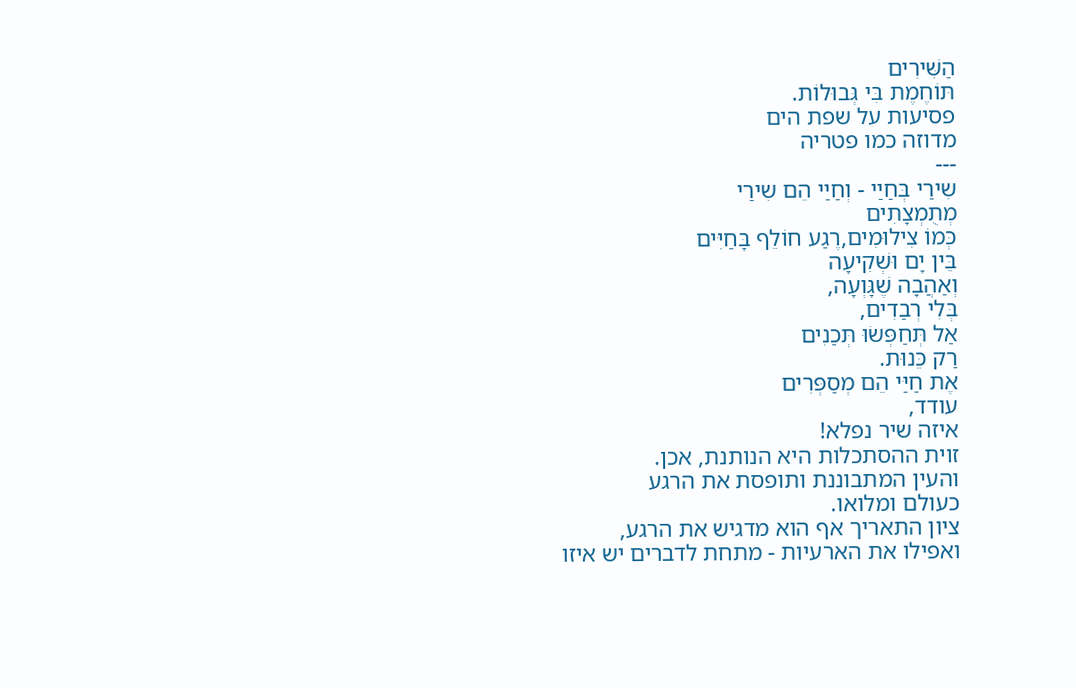הַשִּׁירִים
תּוֹחֶמֶת בִּי גְּבוּלוֹת.
פסיעות על שפת הים
מדוזה כמו פטריה
---
שִירַי בְּחַיַי - וְחַיַי הֵם שִירַי
מְתֻמְצָתִים
כְּמוֹ צִילוּמִים,רֶגַע חוֹלֵף בָּחַיִּים
בֵּין יָם וּשְׁקִיעָה
וְאַהֲבָה שֶׁגָּוְעָה,
בְּלִי רְבַדִים,
אַל תְּחַפְּשׂוּ תְּכַנִים
רַק כֵּנוּת.
אֶת חַיַּי הֵם מְסַפְּרִים
עודד,
איזה שיר נפלא!
זוית ההסתכלות היא הנותנת, אכן.
והעין המתבוננת ותופסת את הרגע
כעולם ומלואו.
ציון התאריך אף הוא מדגיש את הרגע,
ואפילו את הארעיות - מתחת לדברים יש איזו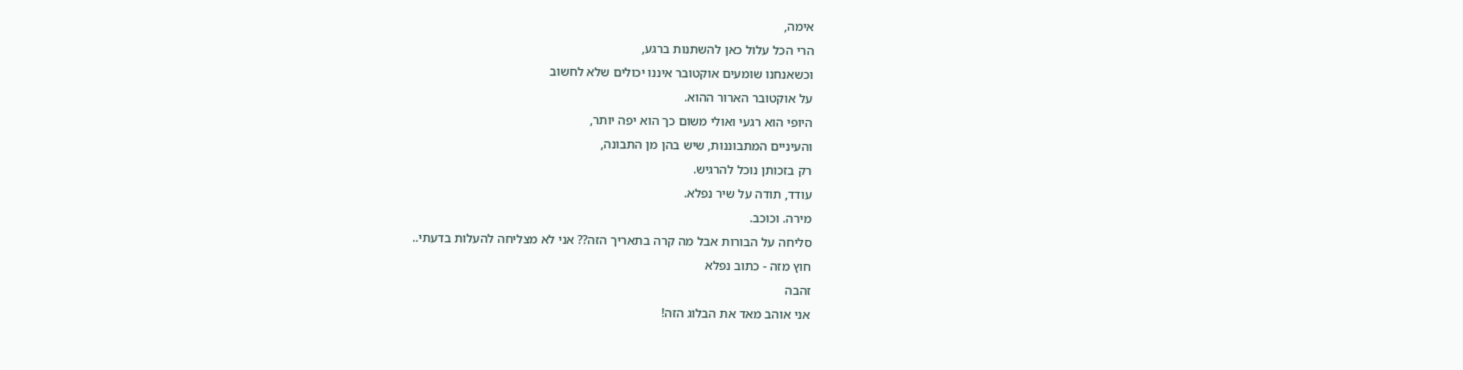אימה,
הרי הכל עלול כאן להשתנות ברגע,
וכשאנחנו שומעים אוקטובר איננו יכולים שלא לחשוב
על אוקטובר הארור ההוא.
היופי הוא רגעי ואולי משום כך הוא יפה יותר,
והעיניים המתבוננות, שיש בהן מן התבונה,
רק בזכותן נוכל להרגיש.
עודד, תודה על שיר נפלא.
מירה. וכוכב.
סליחה על הבורות אבל מה קרה בתאריך הזה?? אני לא מצליחה להעלות בדעתי..
חוץ מזה - כתוב נפלא
זהבה
אני אוהב מאד את הבלוג הזה!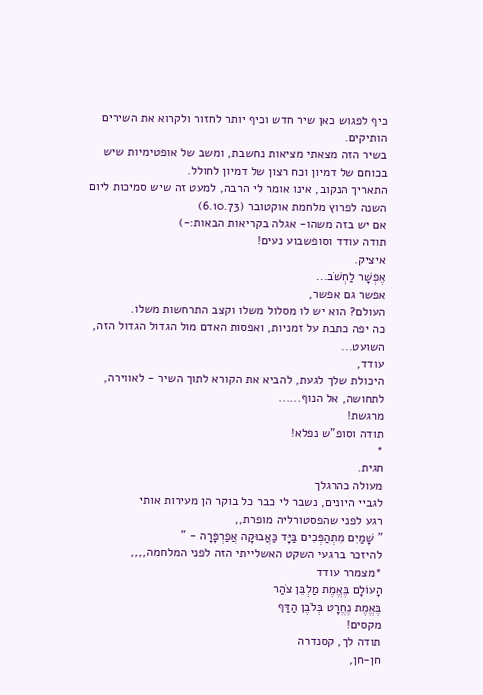כיף לפגוש כאן שיר חדש וכיף יותר לחזור ולקרוא את השירים הותיקים.
בשיר הזה מצאתי מציאות נחשבת, ומשב של אופטימיות שיש בכוחם של דמיון וכח רצון של דמיון לחולל.
התאריך הנקוב, אינו אומר לי הרבה, למעט זה שיש סמיכות ליום השנה לפרוץ מלחמת אוקטובר (6.10.73)
אם יש בזה משהו- אגלה בקריאות הבאות:-)
תודה עודד וסופשבוע נעים!
איציק.
אֶפְשָׁר לַחְשֹׁב...
אפשר גם אפשר,
העולם? הוא יש לו מסלול משלו וקצב התרחשות משלו.
כה יפה כתבת על זמניות, ואפסות האדם מול הגדול הגדול הזה, השועט...
עודד,
היכולת שלך לגעת, להביא את הקורא לתוך השיר - לאווירה, לתחושה, אל הנוף......
מרגשת!
תודה וסופ"ש נפלא!
*
חגית.
מעולה כהרגלך
לגביי היונים, נשבר לי כבר כל בוקר הן מעירות אותי
רגע לפני שהפסטורליה מופרת,,
" שָׁמַיִם מִתְהַפְּכִים בַּיָּד כַּאֲבוּקָה אֲפַרְפָּרָה - "
להיזכר ברגעי השקט האשלייתי הזה לפני המלחמה,,,,
*מצמרר עודד
הָעוֹלָם בֶּאֱמֶת מַלְבֵּן צֹהַר
בֶּאֱמֶת נֶחֱרָט בְּלֹבֶן הַדַּף
מקסים!
תודה לך, קסנדרה
חן-חן,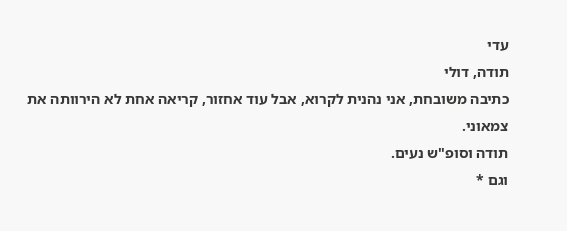עדי
תודה, דולי
כתיבה משובחת, אני נהנית לקרוא, אבל עוד אחזור, קריאה אחת לא הירוותה את צמאוני.
תודה וסופ"ש נעים.
וגם *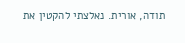תודה, אורית. נאלצתי להקטין את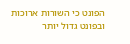הפונט כי השורות ארוכות ובפונט גדול יותר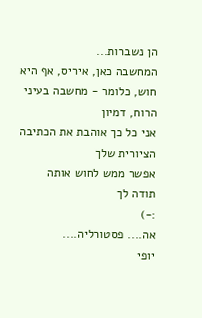הן נשברות...
המחשבה כאן, איריס, אף היא חוש, כלומר - מחשבה בעיני הרוח, דמיון
אני כל כך אוהבת את הכתיבה הציורית שלך
אפשר ממש לחוש אותה
תודה לך
:-)
אה.... פסטורליה....
יופי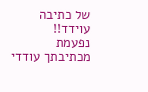של כתיבה עוידד!!
נפעמת מכתיבתך עודדי